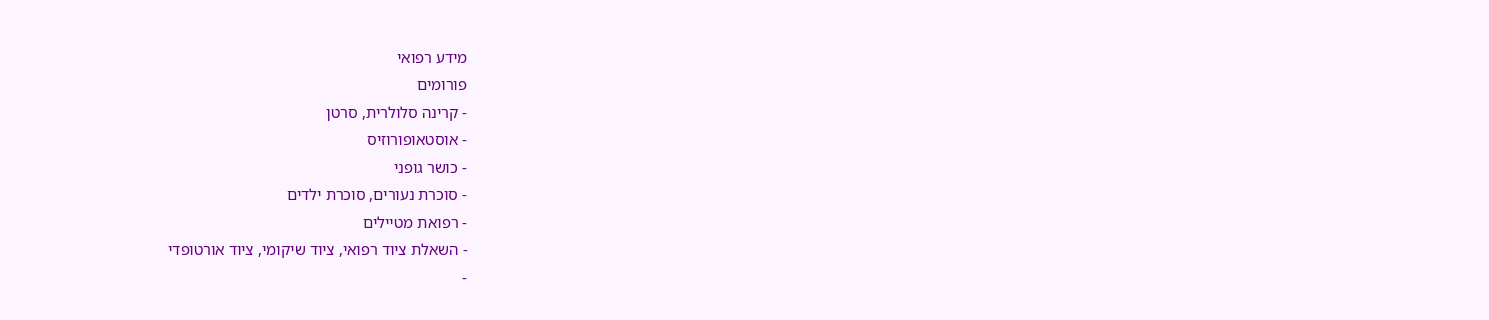מידע רפואי
פורומים
- קרינה סלולרית, סרטן
- אוסטאופורוזיס
- כושר גופני
- סוכרת נעורים, סוכרת ילדים
- רפואת מטיילים
- השאלת ציוד רפואי, ציוד שיקומי, ציוד אורטופדי
-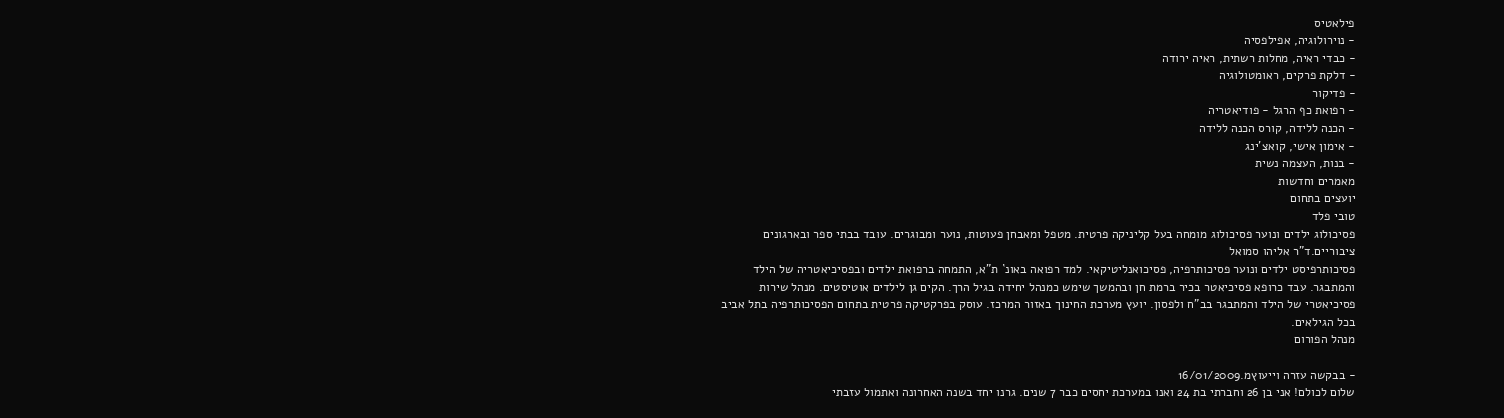פילאטיס
- נוירולוגיה, אפילפסיה
- כבדי ראיה, מחלות רשתית, ראיה ירודה
- דלקת פרקים, ראומטולוגיה
- פדיקור
- רפואת כף הרגל - פודיאטריה
- הכנה ללידה, קורס הכנה ללידה
- אימון אישי, קואצ'ינג
- בנות, העצמה נשית
מאמרים וחדשות
יועצים בתחום
טובי פלד
פסיכולוג ילדים ונוער פסיכולוג מומחה בעל קליניקה פרטית. מטפל ומאבחן פעוטות, נוער ומבוגרים. עובד בבתי ספר ובארגונים ציבוריים.ד"ר אליהו סמואל
פסיכותרפיסט ילדים ונוער פסיכותרפיה, פסיכואנליטיקאי. למד רפואה באונ` ת"א, התמחה ברפואת ילדים ובפסיכיאטריה של הילד והמתבגר. עבד כרופא פסיכיאטר בכיר ברמת חן ובהמשך שימש כמנהל יחידה בגיל הרך. הקים גן לילדים אוטיסטים. מנהל שירות פסיכיאטרי של הילד והמתבגר בב"ח ולפסון. יועץ מערכת החינוך באזור המרכז. עוסק בפרקטיקה פרטית בתחום הפסיכותרפיה בתל אביב בכל הגילאים.
מנהל הפורום

- בבקשה עזרה וייעוץמ.16/01/2009
שלום לכולם! אני בן 26 וחברתי בת 24 ואנו במערכת יחסים כבר 7 שנים. גרנו יחד בשנה האחרונה ואתמול עזבתי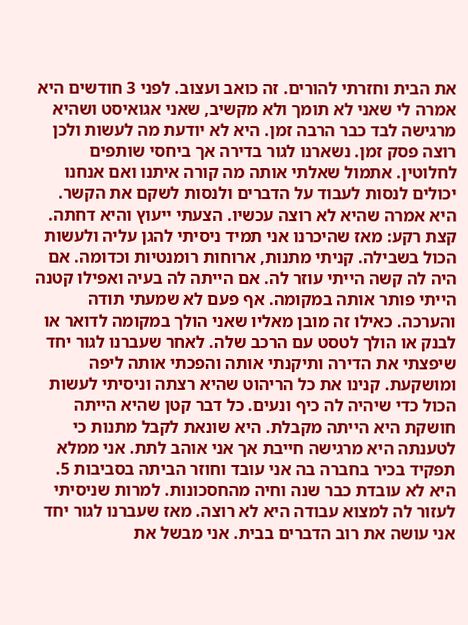את הבית וחזרתי להורים. זה כואב ועצוב. לפני 3 חודשים היא אמרה לי שאני לא תומך ולא מקשיב, שאני אגואיסט ושהיא מרגישה לבד כבר הרבה זמן. היא לא יודעת מה לעשות ולכן רוצה פסק זמן. נשארנו לגור בדירה אך ביחסי שותפים לחלוטין. אתמול שאלתי אותה מה קורה איתנו ואם אנחנו יכולים לנסות לעבוד על הדברים ולנסות לשקם את הקשר. היא אמרה שהיא לא רוצה עכשיו. הצעתי ייעוץ והיא דחתה. קצת רקע: מאז שהיכרנו אני תמיד ניסיתי להגן עליה ולעשות הכול בשבילה. קניתי מתנות, ארוחות רומנטיות וכדומה. אם היה לה קשה הייתי עוזר לה. אם הייתה לה בעיה ואפילו קטנה הייתי פותר אותה במקומה. אף פעם לא שמעתי תודה והערכה. כאילו זה מובן מאליו שאני הולך במקומה לדואר או לבנק או הולך לטסט עם הרכב שלה. לאחר שעברנו לגור יחד שיפצתי את הדירה ותיקנתי אותה והפכתי אותה ליפה ומושקעת. קנינו את כל הריהוט שהיא רצתה וניסיתי לעשות הכול כדי שיהיה לה כיף ונעים. כל דבר קטן שהיא הייתה חושקת היא הייתה מקבלת. היא שונאת לקבל מתנות כי לטענתה היא מרגישה חייבת אך אני אוהב לתת. אני ממלא תפקיד בכיר בחברה בה אני עובד וחוזר הביתה בסביבות 5. היא לא עובדת כבר שנה וחיה מהחסכונות. למרות שניסיתי לעזור לה למצוא עבודה היא לא רוצה. מאז שעברנו לגור יחד אני עושה את רוב הדברים בבית. אני מבשל את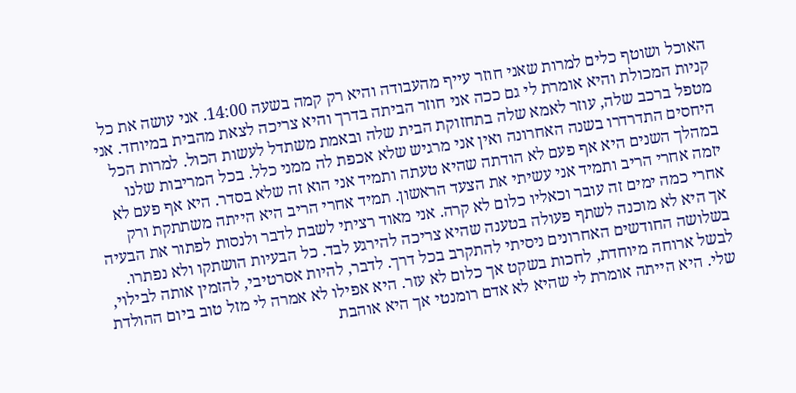האוכל ושוטף כלים למרות שאני חוזר עייף מהעבודה והיא רק קמה בשעה 14:00. אני עושה את כל קניות המכולת והיא אומרת לי גם ככה אני חוזר הביתה בדרך והיא צריכה לצאת מהבית במיוחד. אני מטפל ברכב שלה, עוזר לאמא שלה בתחזוקת הבית שלה ובאמת משתדל לעשות הכול. למרות הכל היחסים התדרדרו בשנה האחרונה ואין אני מרגיש שלא אכפת לה ממני כלל. בכל המריבות שלנו במהלך השנים היא אף פעם לא הודתה שהיא טעתה ותמיד אני הוא זה שלא בסדר. היא אף פעם לא יזמה אחרי הריב ותמיד אני עשיתי את הצעד הראשון. תמיד אחרי הריב היא הייתה משתתקת ורק אחרי כמה ימים זה עובר וכאליו כלום לא קרה. אני מאוד רציתי לשבת לדבר ולנסות לפתור את הבעיה אך היא לא מוכנה לשתף פעולה בטענה שהיא צריכה להירגע לבד. כל הבעיות הושתקו ולא נפתרו. בשלושה החודשים האחרונים ניסיתי להתקרב בכל דרך. לדבר, להיות אסרטיבי, להזמין אותה לבילוי, לבשל ארוחה מיוחדת, לחכות בשקט אך כלום לא עזר. היא אפילו לא אמרה לי מזל טוב ביום ההולדת שלי. היא הייתה אומרת לי שהיא לא אדם רומנטי אך היא אוהבת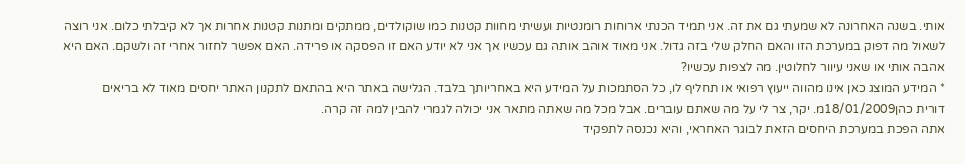אותי. בשנה האחרונה לא שמעתי גם את זה. אני תמיד הכנתי ארוחות רומנטיות ועשיתי מחוות קטנות כמו שוקולדים, ממתקים ומתנות קטנות אחרות אך לא קיבלתי כלום. אני רוצה לשאול מה דפוק במערכת הזו והאם החלק שלי בזה גדול. אני מאוד אוהב אותה גם עכשיו אך אני לא יודע האם זו הפסקה או פרידה. האם אפשר לחזור אחרי זה ולשקם. האם היא אהבה אותי או שאני עיוור לחלוטין. מה לצפות עכשיו?
* המידע המוצג כאן אינו מהווה ייעוץ רפואי או תחליף לו, כל הסתמכות על המידע היא באחריותך בלבד. הגלישה באתר היא בהתאם לתקנון האתר יחסים מאוד לא בריאים
דורית כהן18/01/2009מ. יקר, צר לי על מה שאתם עוברים. אבל מכל מה שאתה מתאר אני יכולה לגמרי להבין למה זה קרה.
אתה הפכת במערכת היחסים הזאת לבוגר האחראי, והיא נכנסה לתפקיד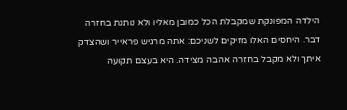הילדה המפונקת שמקבלת הכל כמובן מאליו ולא נותנת בחזרה דבר. היחסים האלו מזיקים לשניכם: אתה מרגיש פראייר ושהצדק איתך ולא מקבל בחזרה אהבה מצידה. היא בעצם תקועה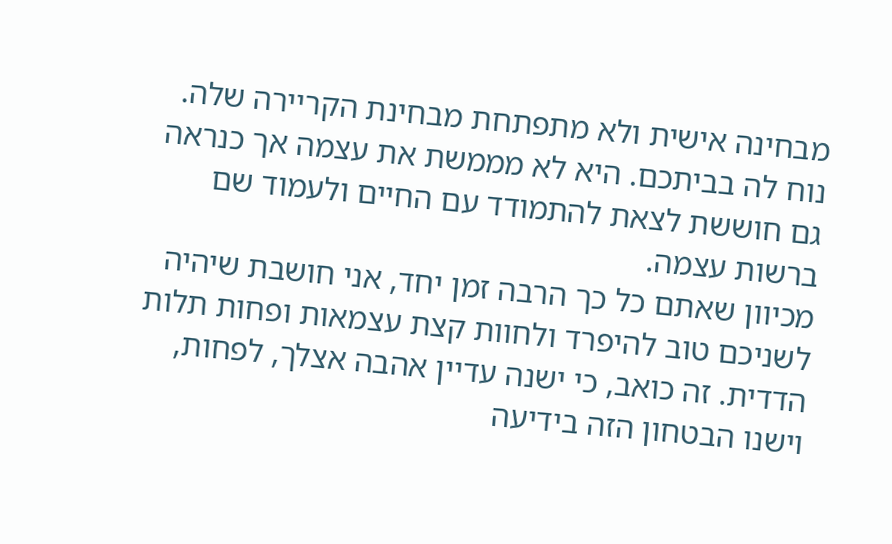מבחינה אישית ולא מתפתחת מבחינת הקריירה שלה. נוח לה בביתכם. היא לא מממשת את עצמה אך כנראה גם חוששת לצאת להתמודד עם החיים ולעמוד שם ברשות עצמה.
מכיוון שאתם כל כך הרבה זמן יחד, אני חושבת שיהיה לשניכם טוב להיפרד ולחוות קצת עצמאות ופחות תלות הדדית. זה כואב, כי ישנה עדיין אהבה אצלך, לפחות, וישנו הבטחון הזה בידיעה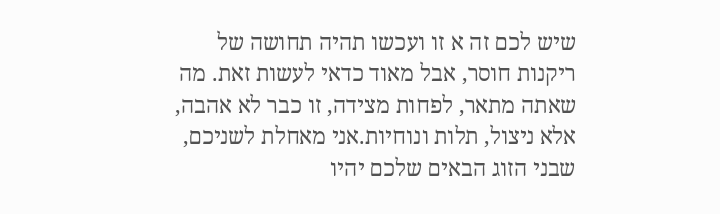שיש לכם זה א זו ועכשו תהיה תחושה של ריקנות חוסר, אבל מאוד כדאי לעשות זאת. מה שאתה מתאר, לפחות מצידה, זו כבר לא אהבה, אלא ניצול, תלות ונוחיות.אני מאחלת לשניכם, שבני הזוג הבאים שלכם יהיו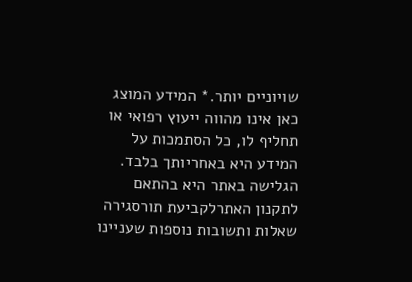שויוניים יותר.* המידע המוצג כאן אינו מהווה ייעוץ רפואי או תחליף לו, כל הסתמכות על המידע היא באחריותך בלבד. הגלישה באתר היא בהתאם לתקנון האתרלקביעת תורסגירה
שאלות ותשובות נוספות שעניינו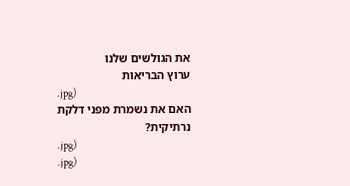את הגולשים שלנו
ערוץ הבריאות
.jpg)
האם את נשמרת מפני דלקת נרתיקית?
.jpg)
.jpg)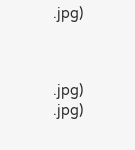.jpg)



.jpg)
.jpg)